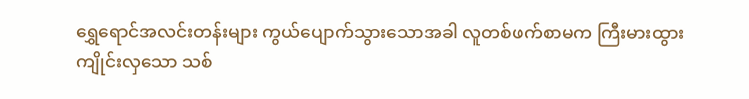ရွှေရောင်အလင်းတန်းများ ကွယ်ပျောက်သွားသောအခါ လူတစ်ဖက်စာမက ကြီးမားထွားကျိုင်းလှသော သစ်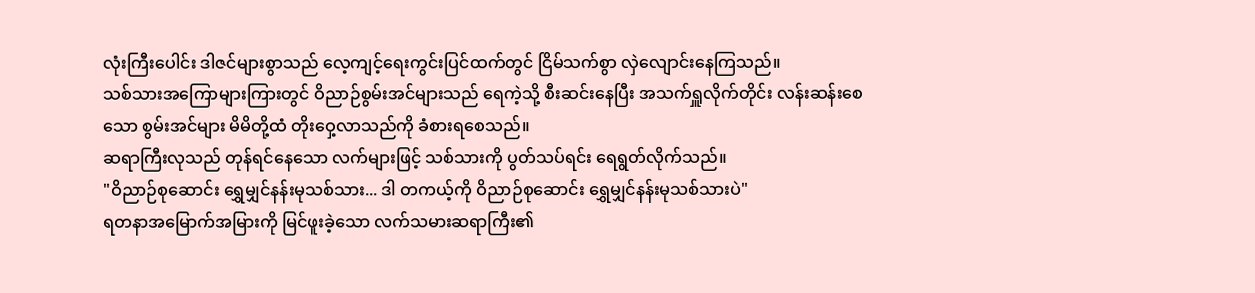လုံးကြီးပေါင်း ဒါဇင်များစွာသည် လေ့ကျင့်ရေးကွင်းပြင်ထက်တွင် ငြိမ်သက်စွာ လှဲလျောင်းနေကြသည်။
သစ်သားအကြောများကြားတွင် ဝိညာဉ်စွမ်းအင်များသည် ရေကဲ့သို့ စီးဆင်းနေပြီး အသက်ရှူလိုက်တိုင်း လန်းဆန်းစေသော စွမ်းအင်များ မိမိတို့ထံ တိုးဝှေ့လာသည်ကို ခံစားရစေသည်။
ဆရာကြီးလုသည် တုန်ရင်နေသော လက်များဖြင့် သစ်သားကို ပွတ်သပ်ရင်း ရေရွတ်လိုက်သည်။
"ဝိညာဉ်စုဆောင်း ရွှေမျှင်နန်းမုသစ်သား... ဒါ တကယ့်ကို ဝိညာဉ်စုဆောင်း ရွှေမျှင်နန်းမုသစ်သားပဲ"
ရတနာအမြောက်အမြားကို မြင်ဖူးခဲ့သော လက်သမားဆရာကြီး၏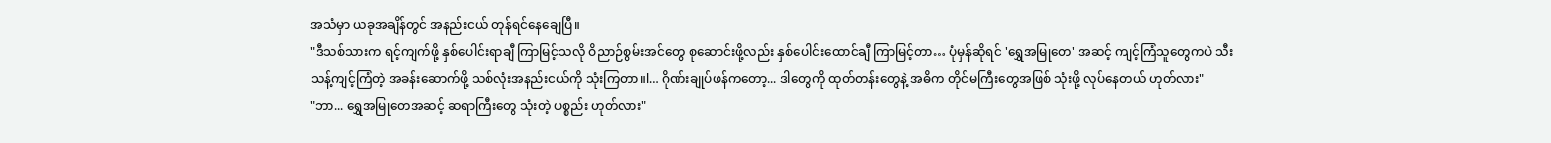အသံမှာ ယခုအချိန်တွင် အနည်းငယ် တုန်ရင်နေချေပြီ။
"ဒီသစ်သားက ရင့်ကျက်ဖို့ နှစ်ပေါင်းရာချီ ကြာမြင့်သလို ဝိညာဉ်စွမ်းအင်တွေ စုဆောင်းဖို့လည်း နှစ်ပေါင်းထောင်ချီ ကြာမြင့်တာ… ပုံမှန်ဆိုရင် 'ရွှေအမြုတေ' အဆင့် ကျင့်ကြံသူတွေကပဲ သီးသန့်ကျင့်ကြံတဲ့ အခန်းဆောက်ဖို့ သစ်လုံးအနည်းငယ်ကို သုံးကြတာ။l… ဂိုဏ်းချုပ်ဖန်ကတော့... ဒါတွေကို ထုတ်တန်းတွေနဲ့ အဓိက တိုင်မကြီးတွေအဖြစ် သုံးဖို့ လုပ်နေတယ် ဟုတ်လား"
"ဘာ... ရွှေအမြုတေအဆင့် ဆရာကြီးတွေ သုံးတဲ့ ပစ္စည်း ဟုတ်လား"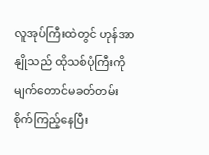လူအုပ်ကြီးထဲတွင် ဟုန်အာနျိုသည် ထိုသစ်ပုံကြီးကို မျက်တောင်မခတ်တမ်း စိုက်ကြည့်နေပြီး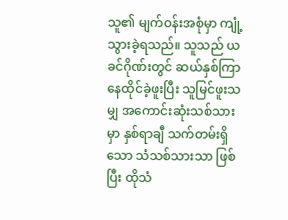သူ၏ မျက်ဝန်းအစုံမှာ ကျုံ့သွားခဲ့ရသည်။ သူသည် ယခင်ဂိုဏ်းတွင် ဆယ်နှစ်ကြာ နေထိုင်ခဲ့ဖူးပြီး သူမြင်ဖူးသမျှ အကောင်းဆုံးသစ်သားမှာ နှစ်ရာချီ သက်တမ်းရှိသော သံသစ်သားသာ ဖြစ်ပြီး ထိုသံ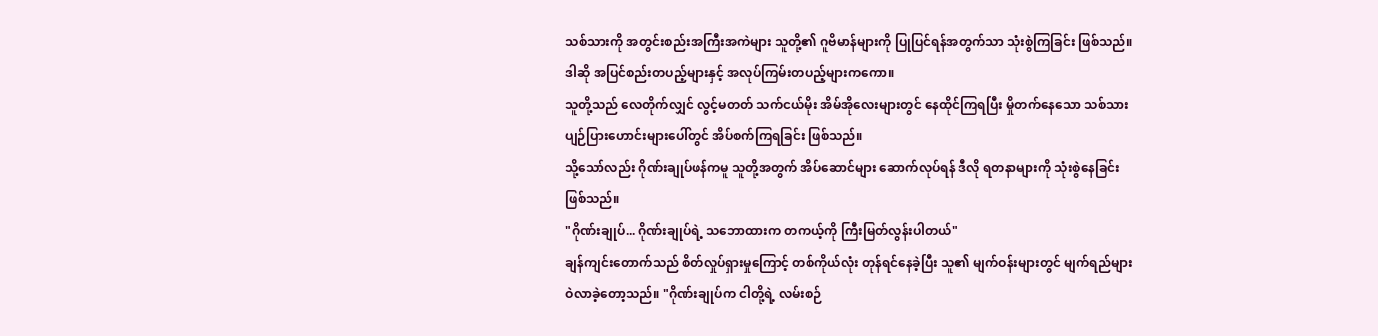သစ်သားကို အတွင်းစည်းအကြီးအကဲများ သူတို့၏ ဂူဗိမာန်များကို ပြုပြင်ရန်အတွက်သာ သုံးစွဲကြခြင်း ဖြစ်သည်။
ဒါဆို အပြင်စည်းတပည့်များနှင့် အလုပ်ကြမ်းတပည့်များကကော။
သူတို့သည် လေတိုက်လျှင် လွင့်မတတ် သက်ငယ်မိုး အိမ်အိုလေးများတွင် နေထိုင်ကြရပြီး မှိုတက်နေသော သစ်သားပျဉ်ပြားဟောင်းများပေါ်တွင် အိပ်စက်ကြရခြင်း ဖြစ်သည်။
သို့သော်လည်း ဂိုဏ်းချုပ်ဖန်ကမူ သူတို့အတွက် အိပ်ဆောင်များ ဆောက်လုပ်ရန် ဒီလို ရတနာများကို သုံးစွဲနေခြင်း ဖြစ်သည်။
"ဂိုဏ်းချုပ်... ဂိုဏ်းချုပ်ရဲ့ သဘောထားက တကယ့်ကို ကြီးမြတ်လွန်းပါတယ်"
ချန်ကျင်းတောက်သည် စိတ်လှုပ်ရှားမှုကြောင့် တစ်ကိုယ်လုံး တုန်ရင်နေခဲ့ပြီး သူ၏ မျက်ဝန်းများတွင် မျက်ရည်များ ဝဲလာခဲ့တော့သည်။ "ဂိုဏ်းချုပ်က ငါတို့ရဲ့ လမ်းစဉ်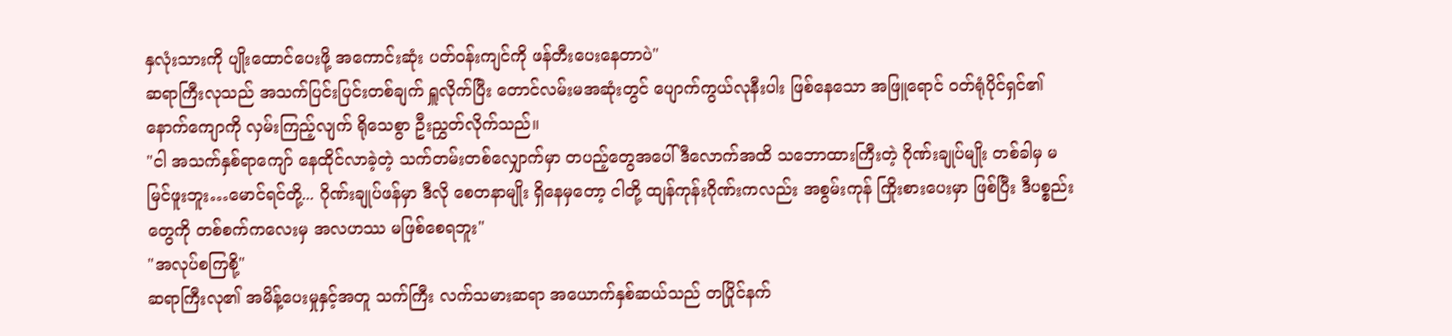နှလုံးသားကို ပျိုးထောင်ပေးဖို့ အကောင်းဆုံး ပတ်ဝန်းကျင်ကို ဖန်တီးပေးနေတာပဲ"
ဆရာကြီးလုသည် အသက်ပြင်းပြင်းတစ်ချက် ရှူလိုက်ပြီး တောင်လမ်းမအဆုံးတွင် ပျောက်ကွယ်လုနီးပါး ဖြစ်နေသော အဖြူရောင် ဝတ်ရုံပိုင်ရှင်၏ နောက်ကျောကို လှမ်းကြည့်လျက် ရိုသေစွာ ဦးညွှတ်လိုက်သည်။
"ငါ အသက်နှစ်ရာကျော် နေထိုင်လာခဲ့တဲ့ သက်တမ်းတစ်လျှောက်မှာ တပည့်တွေအပေါ် ဒီလောက်အထိ သဘောထားကြီးတဲ့ ဂိုဏ်းချုပ်မျိုး တစ်ခါမှ မမြင်ဖူးဘူး…မောင်ရင်တို့... ဂိုဏ်းချုပ်ဖန်မှာ ဒီလို စေတနာမျိုး ရှိနေမှတော့ ငါတို့ ထျန်ကုန်းဂိုဏ်းကလည်း အစွမ်းကုန် ကြိုးစားပေးမှာ ဖြစ်ပြီး ဒီပစ္စည်းတွေကို တစ်စက်ကလေးမှ အလဟဿ မဖြစ်စေရဘူး"
"အလုပ်စကြစို့"
ဆရာကြီးလု၏ အမိန့်ပေးမှုနှင့်အတူ သက်ကြီး လက်သမားဆရာ အယောက်နှစ်ဆယ်သည် တပြိုင်နက်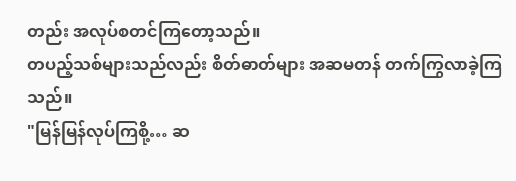တည်း အလုပ်စတင်ကြတော့သည်။
တပည့်သစ်များသည်လည်း စိတ်ဓာတ်များ အဆမတန် တက်ကြွလာခဲ့ကြသည်။
"မြန်မြန်လုပ်ကြစို့… ဆ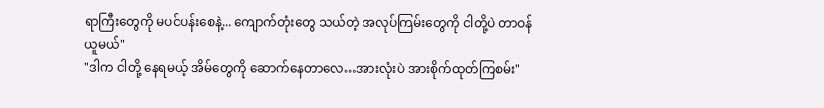ရာကြီးတွေကို မပင်ပန်းစေနဲ့... ကျောက်တုံးတွေ သယ်တဲ့ အလုပ်ကြမ်းတွေကို ငါတို့ပဲ တာဝန်ယူမယ်"
"ဒါက ငါတို့ နေရမယ့် အိမ်တွေကို ဆောက်နေတာလေ…အားလုံးပဲ အားစိုက်ထုတ်ကြစမ်း"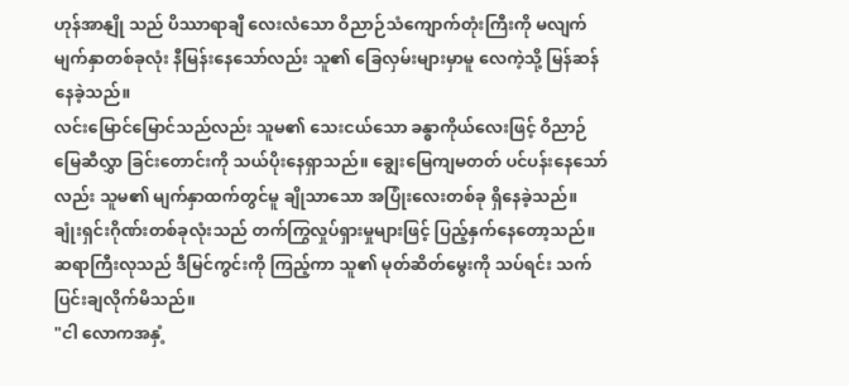ဟုန်အာနျို သည် ပိဿာရာချီ လေးလံသော ဝိညာဉ်သံကျောက်တုံးကြီးကို မလျက် မျက်နှာတစ်ခုလုံး နီမြန်းနေသော်လည်း သူ၏ ခြေလှမ်းများမှာမူ လေကဲ့သို့ မြန်ဆန်နေခဲ့သည်။
လင်းမြောင်မြောင်သည်လည်း သူမ၏ သေးငယ်သော ခန္ဓာကိုယ်လေးဖြင့် ဝိညာဉ်မြေဆီလွှာ ခြင်းတောင်းကို သယ်ပိုးနေရှာသည်။ ချွေးမြေကျမတတ် ပင်ပန်းနေသော်လည်း သူမ၏ မျက်နှာထက်တွင်မူ ချိုသာသော အပြုံးလေးတစ်ခု ရှိနေခဲ့သည်။
ချုံးရှင်းဂိုဏ်းတစ်ခုလုံးသည် တက်ကြွလှုပ်ရှားမှုများဖြင့် ပြည့်နှက်နေတော့သည်။
ဆရာကြီးလုသည် ဒီမြင်ကွင်းကို ကြည့်ကာ သူ၏ မုတ်ဆိတ်မွေးကို သပ်ရင်း သက်ပြင်းချလိုက်မိသည်။
"ငါ လောကအနှံ့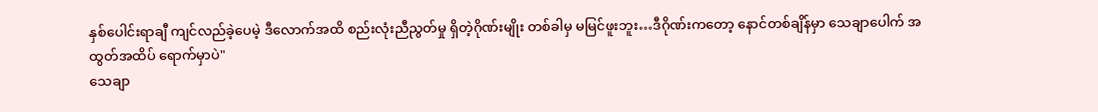နှစ်ပေါင်းရာချီ ကျင်လည်ခဲ့ပေမဲ့ ဒီလောက်အထိ စည်းလုံးညီညွတ်မှု ရှိတဲ့ဂိုဏ်းမျိုး တစ်ခါမှ မမြင်ဖူးဘူး…ဒီဂိုဏ်းကတော့ နောင်တစ်ချိန်မှာ သေချာပေါက် အထွတ်အထိပ် ရောက်မှာပဲ"
သေချာ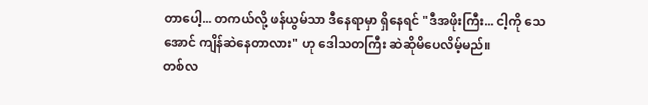တာပေါ့... တကယ်လို့ ဖန်ယွမ်သာ ဒီနေရာမှာ ရှိနေရင် "ဒီအဖိုးကြီး... ငါ့ကို သေအောင် ကျိန်ဆဲနေတာလား" ဟု ဒေါသတကြီး ဆဲဆိုမိပေလိမ့်မည်။
တစ်လ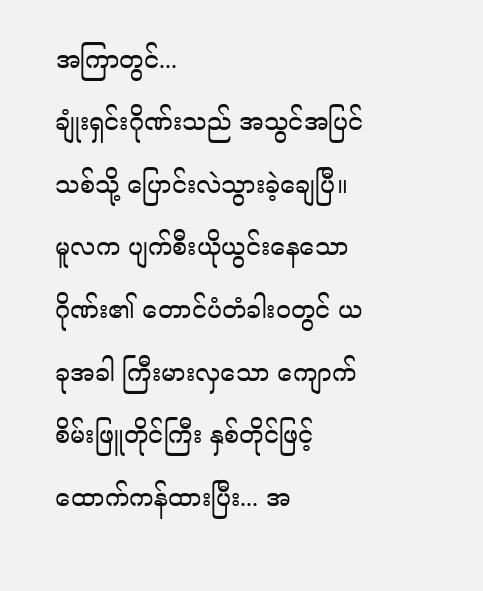အကြာတွင်...
ချုံးရှင်းဂိုဏ်းသည် အသွင်အပြင်သစ်သို့ ပြောင်းလဲသွားခဲ့ချေပြီ။
မူလက ပျက်စီးယိုယွင်းနေသော ဂိုဏ်း၏ တောင်ပံတံခါးဝတွင် ယခုအခါ ကြီးမားလှသော ကျောက်စိမ်းဖြူတိုင်ကြီး နှစ်တိုင်ဖြင့် ထောက်ကန်ထားပြီး... အ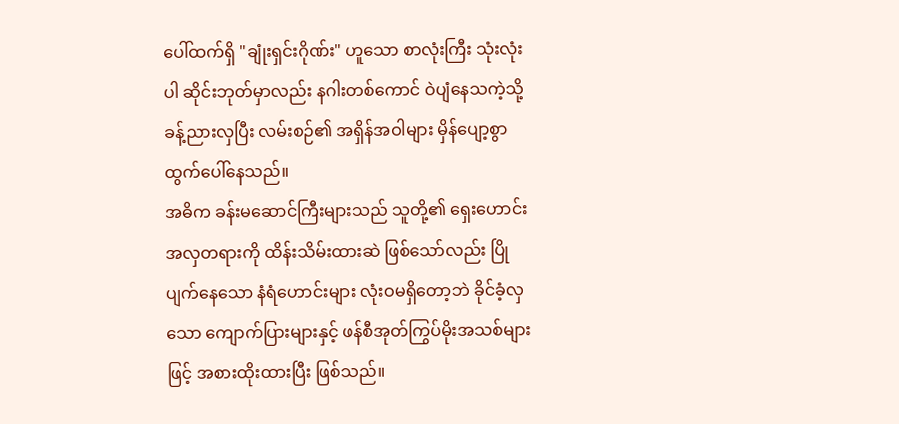ပေါ်ထက်ရှိ "ချုံးရှင်းဂိုဏ်း" ဟူသော စာလုံးကြီး သုံးလုံးပါ ဆိုင်းဘုတ်မှာလည်း နဂါးတစ်ကောင် ဝဲပျံနေသကဲ့သို့ ခန့်ညားလှပြီး လမ်းစဉ်၏ အရှိန်အဝါများ မှိန်ပျော့စွာ ထွက်ပေါ်နေသည်။
အဓိက ခန်းမဆောင်ကြီးများသည် သူတို့၏ ရှေးဟောင်းအလှတရားကို ထိန်းသိမ်းထားဆဲ ဖြစ်သော်လည်း ပြိုပျက်နေသော နံရံဟောင်းများ လုံးဝမရှိတော့ဘဲ ခိုင်ခံ့လှသော ကျောက်ပြားများနှင့် ဖန်စီအုတ်ကြွပ်မိုးအသစ်များဖြင့် အစားထိုးထားပြီး ဖြစ်သည်။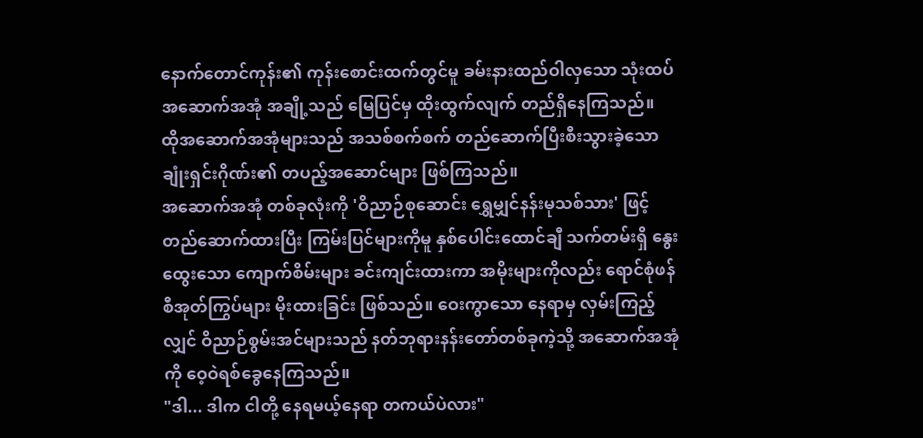နောက်တောင်ကုန်း၏ ကုန်းစောင်းထက်တွင်မူ ခမ်းနားထည်ဝါလှသော သုံးထပ်အဆောက်အအုံ အချို့သည် မြေပြင်မှ ထိုးထွက်လျက် တည်ရှိနေကြသည်။
ထိုအဆောက်အအုံများသည် အသစ်စက်စက် တည်ဆောက်ပြီးစီးသွားခဲ့သော ချုံးရှင်းဂိုဏ်း၏ တပည့်အဆောင်များ ဖြစ်ကြသည်။
အဆောက်အအုံ တစ်ခုလုံးကို 'ဝိညာဉ်စုဆောင်း ရွှေမျှင်နန်းမုသစ်သား' ဖြင့် တည်ဆောက်ထားပြီး ကြမ်းပြင်များကိုမူ နှစ်ပေါင်းထောင်ချီ သက်တမ်းရှိ နွေးထွေးသော ကျောက်စိမ်းများ ခင်းကျင်းထားကာ အမိုးများကိုလည်း ရောင်စုံဖန်စီအုတ်ကြွပ်များ မိုးထားခြင်း ဖြစ်သည်။ ဝေးကွာသော နေရာမှ လှမ်းကြည့်လျှင် ဝိညာဉ်စွမ်းအင်များသည် နတ်ဘုရားနန်းတော်တစ်ခုကဲ့သို့ အဆောက်အအုံကို ဝေ့ဝဲရစ်ခွေနေကြသည်။
"ဒါ... ဒါက ငါတို့ နေရမယ့်နေရာ တကယ်ပဲလား"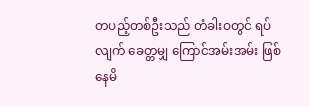တပည့်တစ်ဦးသည် တံခါးဝတွင် ရပ်လျက် ခေတ္တမျှ ကြောင်အမ်းအမ်း ဖြစ်နေမိ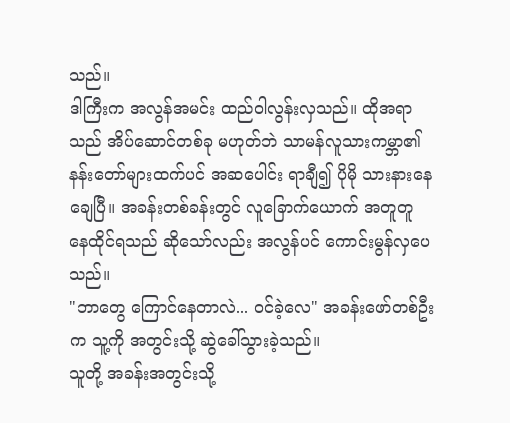သည်။
ဒါကြီးက အလွန်အမင်း ထည်ဝါလွန်းလှသည်။ ထိုအရာသည် အိပ်ဆောင်တစ်ခု မဟုတ်ဘဲ သာမန်လူသားကမ္ဘာ၏ နန်းတော်များထက်ပင် အဆပေါင်း ရာချီ၍ ပိုမို သားနားနေချေပြီ။ အခန်းတစ်ခန်းတွင် လူခြောက်ယောက် အတူတူ နေထိုင်ရသည် ဆိုသော်လည်း အလွန်ပင် ကောင်းမွန်လှပေသည်။
"ဘာတွေ ကြောင်နေတာလဲ... ဝင်ခဲ့လေ" အခန်းဖော်တစ်ဦးက သူ့ကို အတွင်းသို့ ဆွဲခေါ်သွားခဲ့သည်။
သူတို့ အခန်းအတွင်းသို့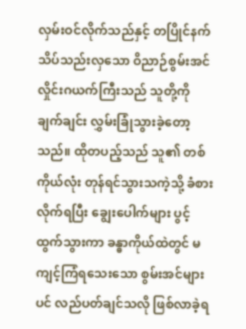လှမ်းဝင်လိုက်သည်နှင့် တပြိုင်နက် သိပ်သည်းလှသော ဝိညာဉ်စွမ်းအင် လှိုင်းဂယက်ကြီးသည် သူတို့ကို ချက်ချင်း လွှမ်းခြုံသွားခဲ့တော့သည်။ ထိုတပည့်သည် သူ၏ တစ်ကိုယ်လုံး တုန်ရင်သွားသကဲ့သို့ ခံစားလိုက်ရပြီး ချွေးပေါက်များ ပွင့်ထွက်သွားကာ ခန္ဓာကိုယ်ထဲတွင် မကျင့်ကြံရသေးသော စွမ်းအင်များပင် လည်ပတ်ချင်သလို ဖြစ်လာခဲ့ရ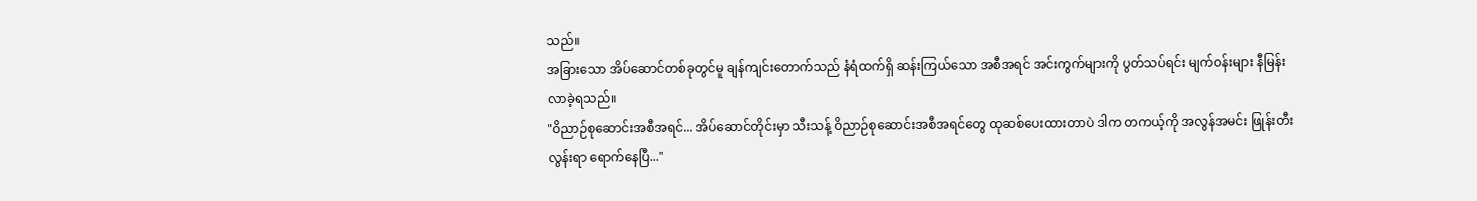သည်။
အခြားသော အိပ်ဆောင်တစ်ခုတွင်မူ ချန်ကျင်းတောက်သည် နံရံထက်ရှိ ဆန်းကြယ်သော အစီအရင် အင်းကွက်များကို ပွတ်သပ်ရင်း မျက်ဝန်းများ နီမြန်းလာခဲ့ရသည်။
"ဝိညာဉ်စုဆောင်းအစီအရင်... အိပ်ဆောင်တိုင်းမှာ သီးသန့် ဝိညာဉ်စုဆောင်းအစီအရင်တွေ ထုဆစ်ပေးထားတာပဲ ဒါက တကယ့်ကို အလွန်အမင်း ဖြုန်းတီးလွန်းရာ ရောက်နေပြီ..."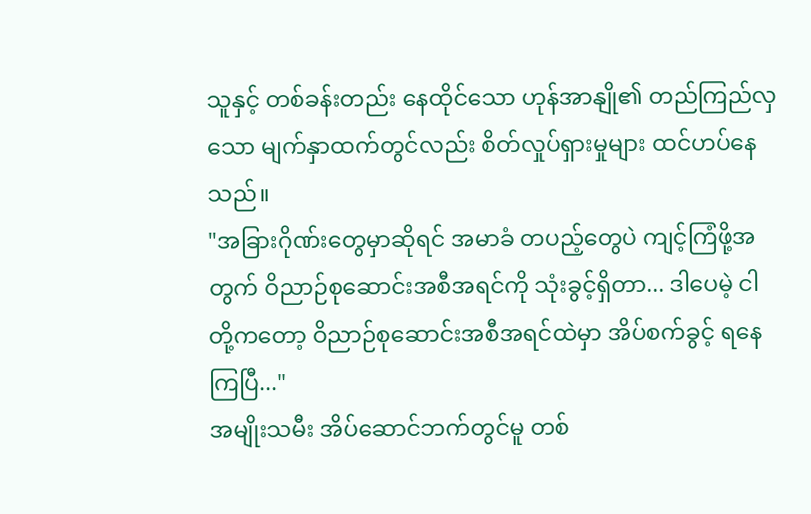သူနှင့် တစ်ခန်းတည်း နေထိုင်သော ဟုန်အာနျို၏ တည်ကြည်လှသော မျက်နှာထက်တွင်လည်း စိတ်လှုပ်ရှားမှုများ ထင်ဟပ်နေသည်။
"အခြားဂိုဏ်းတွေမှာဆိုရင် အမာခံ တပည့်တွေပဲ ကျင့်ကြံဖို့အတွက် ဝိညာဉ်စုဆောင်းအစီအရင်ကို သုံးခွင့်ရှိတာ... ဒါပေမဲ့ ငါတို့ကတော့ ဝိညာဉ်စုဆောင်းအစီအရင်ထဲမှာ အိပ်စက်ခွင့် ရနေကြပြီ..."
အမျိုးသမီး အိပ်ဆောင်ဘက်တွင်မူ တစ်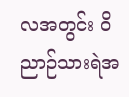လအတွင်း ဝိညာဉ်သားရဲအ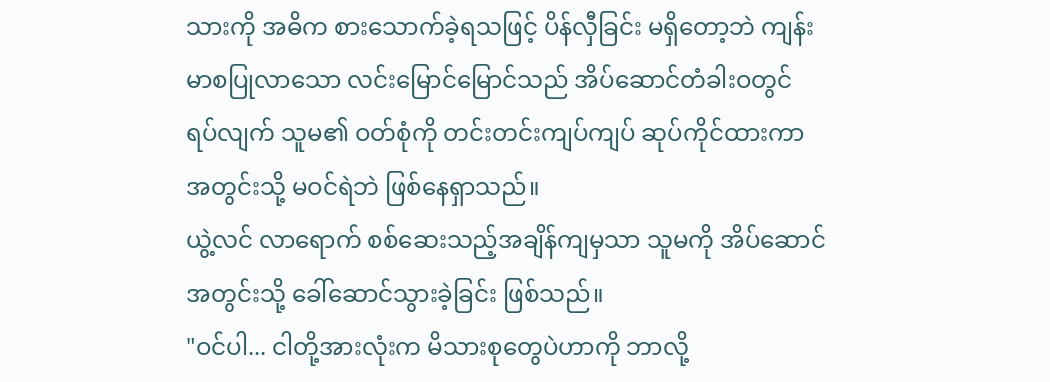သားကို အဓိက စားသောက်ခဲ့ရသဖြင့် ပိန်လှီခြင်း မရှိတော့ဘဲ ကျန်းမာစပြုလာသော လင်းမြောင်မြောင်သည် အိပ်ဆောင်တံခါးဝတွင် ရပ်လျက် သူမ၏ ဝတ်စုံကို တင်းတင်းကျပ်ကျပ် ဆုပ်ကိုင်ထားကာ အတွင်းသို့ မဝင်ရဲဘဲ ဖြစ်နေရှာသည်။
ယွဲ့လင် လာရောက် စစ်ဆေးသည့်အချိန်ကျမှသာ သူမကို အိပ်ဆောင်အတွင်းသို့ ခေါ်ဆောင်သွားခဲ့ခြင်း ဖြစ်သည်။
"ဝင်ပါ... ငါတို့အားလုံးက မိသားစုတွေပဲဟာကို ဘာလို့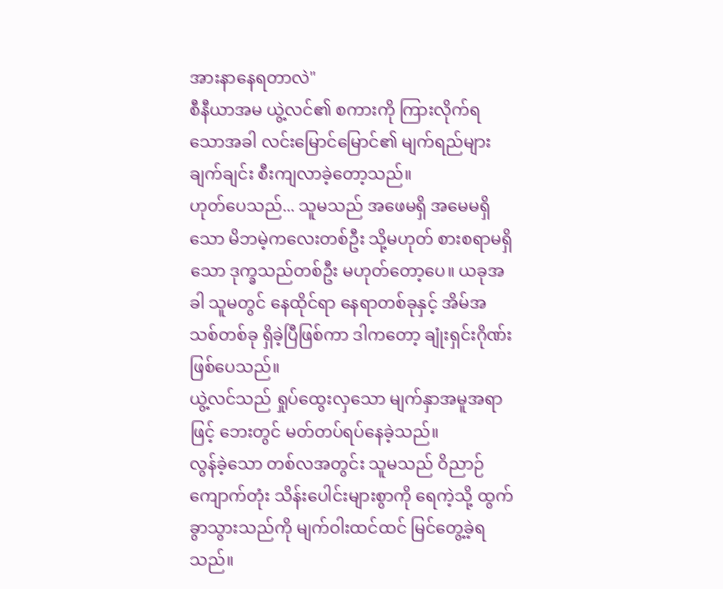အားနာနေရတာလဲ"
စီနီယာအမ ယွဲ့လင်၏ စကားကို ကြားလိုက်ရသောအခါ လင်းမြောင်မြောင်၏ မျက်ရည်များ ချက်ချင်း စီးကျလာခဲ့တော့သည်။
ဟုတ်ပေသည်... သူမသည် အဖေမရှိ အမေမရှိသော မိဘမဲ့ကလေးတစ်ဦး သို့မဟုတ် စားစရာမရှိသော ဒုက္ခသည်တစ်ဦး မဟုတ်တော့ပေ။ ယခုအခါ သူမတွင် နေထိုင်ရာ နေရာတစ်ခုနှင့် အိမ်အသစ်တစ်ခု ရှိခဲ့ပြီဖြစ်ကာ ဒါကတော့ ချုံးရှင်းဂိုဏ်း ဖြစ်ပေသည်။
ယွဲ့လင်သည် ရှုပ်ထွေးလှသော မျက်နှာအမူအရာဖြင့် ဘေးတွင် မတ်တပ်ရပ်နေခဲ့သည်။
လွန်ခဲ့သော တစ်လအတွင်း သူမသည် ဝိညာဉ်ကျောက်တုံး သိန်းပေါင်းများစွာကို ရေကဲ့သို့ ထွက်ခွာသွားသည်ကို မျက်ဝါးထင်ထင် မြင်တွေ့ခဲ့ရသည်။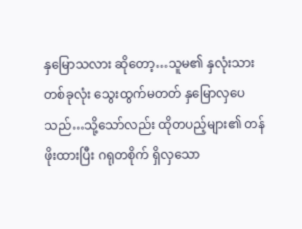နှမြောသလား ဆိုတော့…သူမ၏ နှလုံးသားတစ်ခုလုံး သွေးထွက်မတတ် နှမြောလှပေသည်…သို့သော်လည်း ထိုတပည့်များ၏ တန်ဖိုးထားပြီး ဂရုတစိုက် ရှိလှသော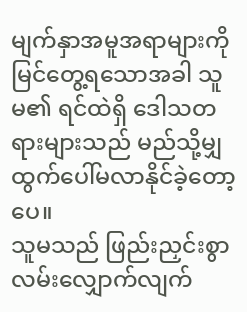မျက်နှာအမူအရာများကို မြင်တွေ့ရသောအခါ သူမ၏ ရင်ထဲရှိ ဒေါသတရားများသည် မည်သို့မျှ ထွက်ပေါ်မလာနိုင်ခဲ့တော့ပေ။
သူမသည် ဖြည်းညှင်းစွာ လမ်းလျှောက်လျက်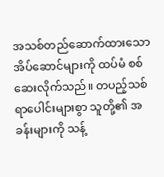အသစ်တည်ဆောက်ထားသော အိပ်ဆောင်များကို ထပ်မံ စစ်ဆေးလိုက်သည်။ တပည့်သစ် ရာပေါင်းများစွာ သူတို့၏ အခန်းများကို သန့်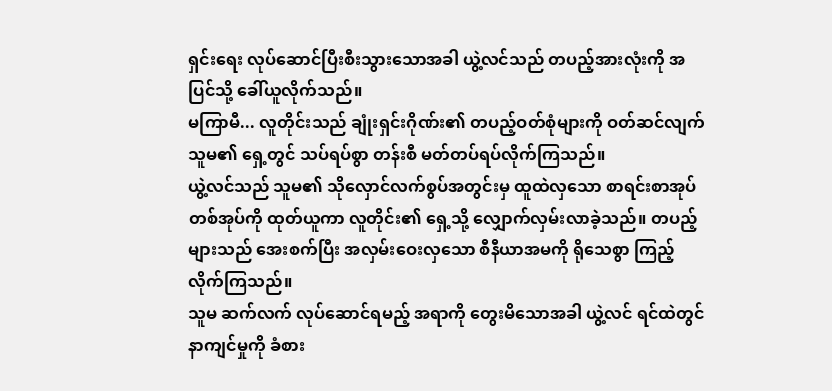ရှင်းရေး လုပ်ဆောင်ပြီးစီးသွားသောအခါ ယွဲ့လင်သည် တပည့်အားလုံးကို အပြင်သို့ ခေါ်ယူလိုက်သည်။
မကြာမီ... လူတိုင်းသည် ချုံးရှင်းဂိုဏ်း၏ တပည့်ဝတ်စုံများကို ဝတ်ဆင်လျက် သူမ၏ ရှေ့တွင် သပ်ရပ်စွာ တန်းစီ မတ်တပ်ရပ်လိုက်ကြသည်။
ယွဲ့လင်သည် သူမ၏ သိုလှောင်လက်စွပ်အတွင်းမှ ထူထဲလှသော စာရင်းစာအုပ်တစ်အုပ်ကို ထုတ်ယူကာ လူတိုင်း၏ ရှေ့သို့ လျှောက်လှမ်းလာခဲ့သည်။ တပည့်များသည် အေးစက်ပြီး အလှမ်းဝေးလှသော စီနီယာအမကို ရိုသေစွာ ကြည့်လိုက်ကြသည်။
သူမ ဆက်လက် လုပ်ဆောင်ရမည့် အရာကို တွေးမိသောအခါ ယွဲ့လင် ရင်ထဲတွင် နာကျင်မှုကို ခံစား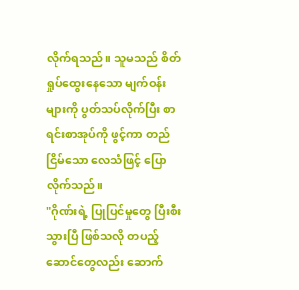လိုက်ရသည်။ သူမသည် စိတ်ရှုပ်ထွေးနေသော မျက်ဝန်းများကို ပွတ်သပ်လိုက်ပြီး စာရင်းစာအုပ်ကို ဖွင့်ကာ တည်ငြိမ်သော လေသံဖြင့် ပြောလိုက်သည်။
"ဂိုဏ်းရဲ့ ပြုပြင်မှုတွေ ပြီးစီးသွားပြီ ဖြစ်သလို တပည့်ဆောင်တွေလည်း ဆောက်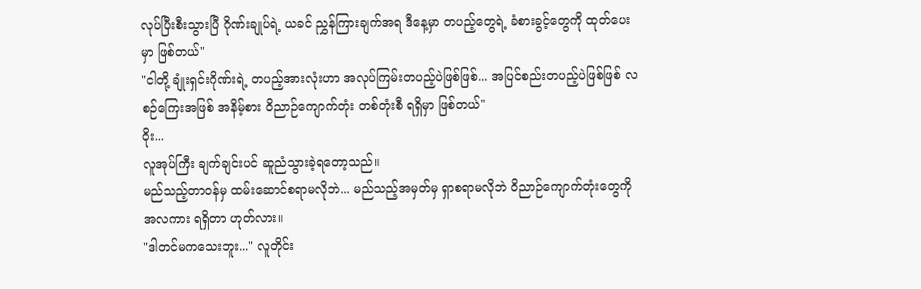လုပ်ပြီးစီးသွားပြီ ဂိုဏ်းချုပ်ရဲ့ ယခင် ညွှန်ကြားချက်အရ ဒီနေ့မှာ တပည့်တွေရဲ့ ခံစားခွင့်တွေကို ထုတ်ပေးမှာ ဖြစ်တယ်"
"ငါတို့ ချုံးရှင်းဂိုဏ်းရဲ့ တပည့်အားလုံးဟာ အလုပ်ကြမ်းတပည့်ပဲဖြစ်ဖြစ်... အပြင်စည်းတပည့်ပဲဖြစ်ဖြစ် လစဉ်ကြေးအဖြစ် အနိမ့်စား ဝိညာဉ်ကျောက်တုံး တစ်တုံးစီ ရရှိမှာ ဖြစ်တယ်"
ဝိုး...
လူအုပ်ကြီး ချက်ချင်းပင် ဆူညံသွားခဲ့ရတော့သည်။
မည်သည့်တာဝန်မှ ထမ်းဆောင်စရာမလိုဘဲ... မည်သည့်အမှတ်မှ ရှာစရာမလိုဘဲ ဝိညာဉ်ကျောက်တုံးတွေကို အလကား ရရှိတာ ဟုတ်လား။
"ဒါတင်မကသေးဘူး..." လူတိုင်း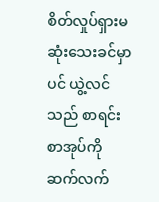စိတ်လှုပ်ရှားမဆုံးသေးခင်မှာပင် ယွဲ့လင်သည် စာရင်းစာအုပ်ကို ဆက်လက်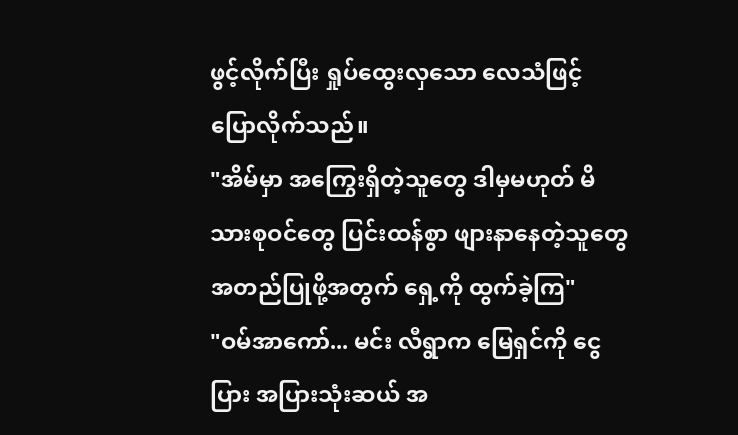ဖွင့်လိုက်ပြီး ရှုပ်ထွေးလှသော လေသံဖြင့် ပြောလိုက်သည်။
"အိမ်မှာ အကြွေးရှိတဲ့သူတွေ ဒါမှမဟုတ် မိသားစုဝင်တွေ ပြင်းထန်စွာ ဖျားနာနေတဲ့သူတွေ အတည်ပြုဖို့အတွက် ရှေ့ကို ထွက်ခဲ့ကြ"
"ဝမ်အာကော်... မင်း လီရွာက မြေရှင်ကို ငွေပြား အပြားသုံးဆယ် အ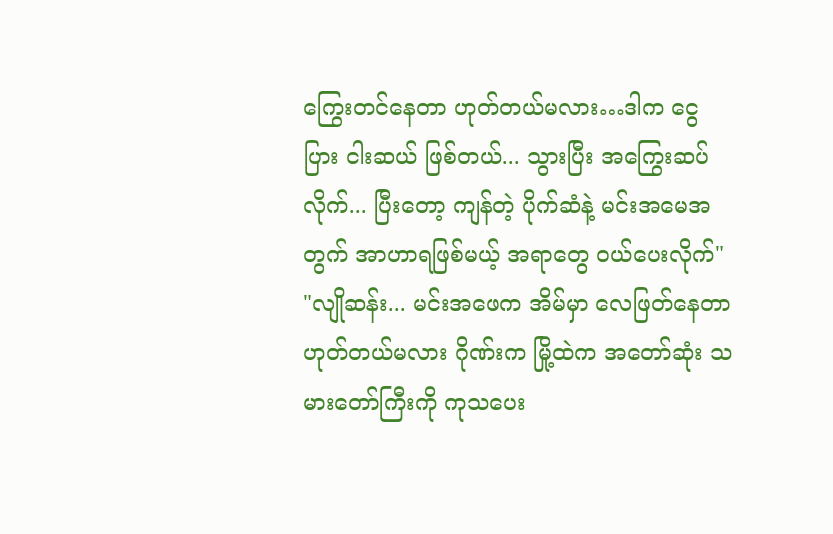ကြွေးတင်နေတာ ဟုတ်တယ်မလား…ဒါက ငွေပြား ငါးဆယ် ဖြစ်တယ်... သွားပြီး အကြွေးဆပ်လိုက်... ပြီးတော့ ကျန်တဲ့ ပိုက်ဆံနဲ့ မင်းအမေအတွက် အာဟာရဖြစ်မယ့် အရာတွေ ဝယ်ပေးလိုက်"
"လျိုဆန်း... မင်းအဖေက အိမ်မှာ လေဖြတ်နေတာ ဟုတ်တယ်မလား ဂိုဏ်းက မြို့ထဲက အတော်ဆုံး သမားတော်ကြီးကို ကုသပေး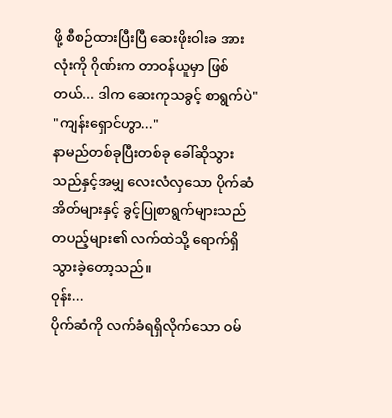ဖို့ စီစဉ်ထားပြီးပြီ ဆေးဖိုးဝါးခ အားလုံးကို ဂိုဏ်းက တာဝန်ယူမှာ ဖြစ်တယ်... ဒါက ဆေးကုသခွင့် စာရွက်ပဲ"
"ကျန်းရှောင်ဟွာ..."
နာမည်တစ်ခုပြီးတစ်ခု ခေါ်ဆိုသွားသည်နှင့်အမျှ လေးလံလှသော ပိုက်ဆံအိတ်များနှင့် ခွင့်ပြုစာရွက်များသည် တပည့်များ၏ လက်ထဲသို့ ရောက်ရှိသွားခဲ့တော့သည်။
ဝုန်း...
ပိုက်ဆံကို လက်ခံရရှိလိုက်သော ဝမ်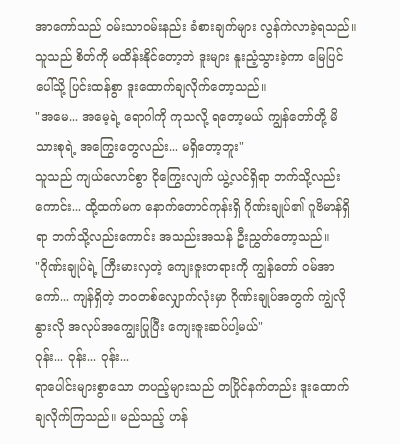အာကော်သည် ဝမ်းသာဝမ်းနည်း ခံစားချက်များ လွန်ကဲလာခဲ့ရသည်။ သူသည် စိတ်ကို မထိန်းနိုင်တော့ဘဲ ဒူးများ နူးညံ့သွားခဲ့ကာ မြေပြင်ပေါ်သို့ ပြင်းထန်စွာ ဒူးထောက်ချလိုက်တော့သည်။
"အမေ... အမေ့ရဲ့ ရောဂါကို ကုသလို့ ရတော့မယ် ကျွန်တော်တို့ မိသားစုရဲ့ အကြွေးတွေလည်း... မရှိတော့ဘူး"
သူသည် ကျယ်လောင်စွာ ငိုကြွေးလျက် ယွဲ့လင်ရှိရာ ဘက်သို့လည်းကောင်း... ထို့ထက်မက နောက်တောင်ကုန်းရှိ ဂိုဏ်းချုပ်၏ ဂူဗိမာန်ရှိရာ ဘက်သို့လည်းကောင်း အသည်းအသန် ဦးညွှတ်တော့သည်။
"ဂိုဏ်းချုပ်ရဲ့ ကြီးမားလှတဲ့ ကျေးဇူးတရားကို ကျွန်တော် ဝမ်အာကော်... ကျန်ရှိတဲ့ ဘဝတစ်လျှောက်လုံးမှာ ဂိုဏ်းချုပ်အတွက် ကျွဲလို နွားလို အလုပ်အကျွေးပြုပြီး ကျေးဇူးဆပ်ပါ့မယ်"
ဝုန်း... ဝုန်း... ဝုန်း...
ရာပေါင်းများစွာသော တပည့်များသည် တပြိုင်နက်တည်း ဒူးထောက်ချလိုက်ကြသည်။ မည်သည့် ဟန်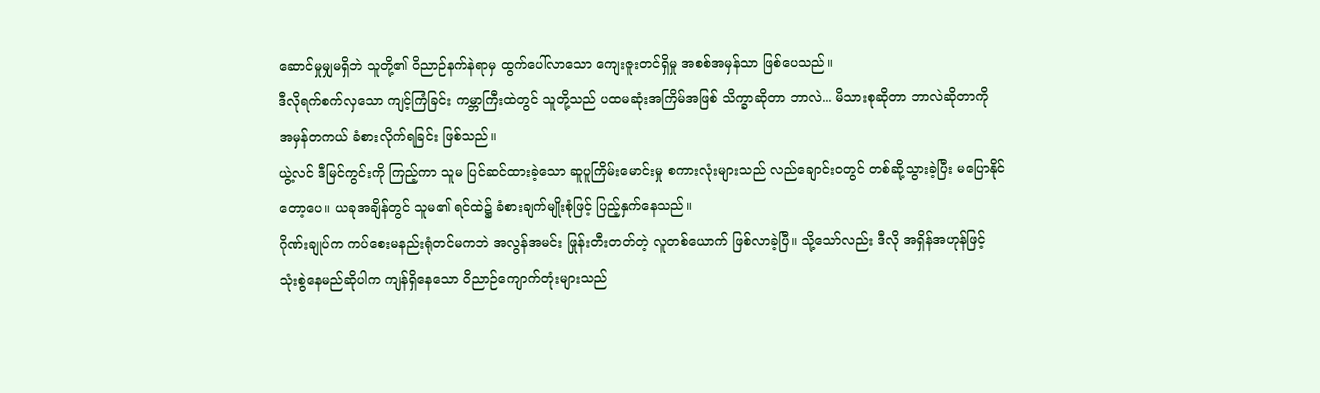ဆောင်မှုမျှမရှိဘဲ သူတို့၏ ဝိညာဉ်နက်နဲရာမှ ထွက်ပေါ်လာသော ကျေးဇူးတင်ရှိမှု အစစ်အမှန်သာ ဖြစ်ပေသည်။
ဒီလိုရက်စက်လှသော ကျင့်ကြံခြင်း ကမ္ဘာကြီးထဲတွင် သူတို့သည် ပထမဆုံးအကြိမ်အဖြစ် သိက္ခာဆိုတာ ဘာလဲ... မိသားစုဆိုတာ ဘာလဲဆိုတာကို အမှန်တကယ် ခံစားလိုက်ရခြင်း ဖြစ်သည်။
ယွဲ့လင် ဒီမြင်ကွင်းကို ကြည့်ကာ သူမ ပြင်ဆင်ထားခဲ့သော ဆူပူကြိမ်းမောင်းမှု စကားလုံးများသည် လည်ချောင်းဝတွင် တစ်ဆို့သွားခဲ့ပြီး မပြောနိုင်တော့ပေ။ ယခုအချိန်တွင် သူမ၏ ရင်ထဲ၌ ခံစားချက်မျိုးစုံဖြင့် ပြည့်နှက်နေသည်။
ဂိုဏ်းချုပ်က ကပ်စေးမနည်းရုံတင်မကဘဲ အလွန်အမင်း ဖြုန်းတီးတတ်တဲ့ လူတစ်ယောက် ဖြစ်လာခဲ့ပြီ။ သို့သော်လည်း ဒီလို အရှိန်အဟုန်ဖြင့် သုံးစွဲနေမည်ဆိုပါက ကျန်ရှိနေသော ဝိညာဉ်ကျောက်တုံးများသည်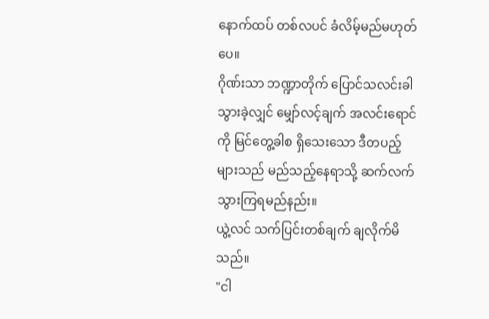နောက်ထပ် တစ်လပင် ခံလိမ့်မည်မဟုတ်ပေ။
ဂိုဏ်းသာ ဘဏ္ဍာတိုက် ပြောင်သလင်းခါသွားခဲ့လျှင် မျှော်လင့်ချက် အလင်းရောင်ကို မြင်တွေ့ခါစ ရှိသေးသော ဒီတပည့်များသည် မည်သည့်နေရာသို့ ဆက်လက် သွားကြရမည်နည်း။
ယွဲ့လင် သက်ပြင်းတစ်ချက် ချလိုက်မိသည်။
"ငါ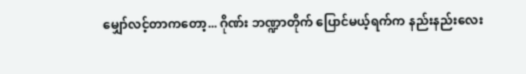မျှော်လင့်တာကတော့... ဂိုဏ်း ဘဏ္ဍာတိုက် ပြောင်မယ့်ရက်က နည်းနည်းလေး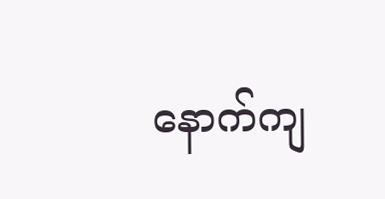နောက်ကျ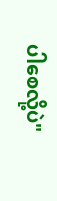ပါစေလို့ပဲ"